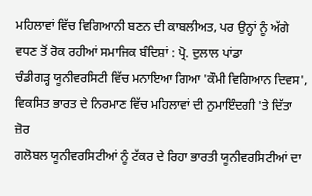ਮਹਿਲਾਵਾਂ ਵਿੱਚ ਵਿਗਿਆਨੀ ਬਣਨ ਦੀ ਕਾਬਲੀਅਤ, ਪਰ ਉਨ੍ਹਾਂ ਨੂੰ ਅੱਗੇ ਵਧਣ ਤੋਂ ਰੋਕ ਰਹੀਆਂ ਸਮਾਜਿਕ ਬੰਦਿਸ਼ਾਂ : ਪ੍ਰੋ. ਦੁਲਾਲ ਪਾਂਡਾ
ਚੰਡੀਗੜ੍ਹ ਯੂਨੀਵਰਸਿਟੀ ਵਿੱਚ ਮਨਾਇਆ ਗਿਆ 'ਕੌਮੀ ਵਿਗਿਆਨ ਦਿਵਸ', ਵਿਕਸਿਤ ਭਾਰਤ ਦੇ ਨਿਰਮਾਣ ਵਿੱਚ ਮਹਿਲਾਵਾਂ ਦੀ ਨੁਮਾਇੰਦਗੀ 'ਤੇ ਦਿੱਤਾ ਜ਼ੋਰ
ਗਲੋਬਲ ਯੂਨੀਵਰਸਿਟੀਆਂ ਨੂੰ ਟੱਕਰ ਦੇ ਰਿਹਾ ਭਾਰਤੀ ਯੂਨੀਵਰਸਿਟੀਆਂ ਦਾ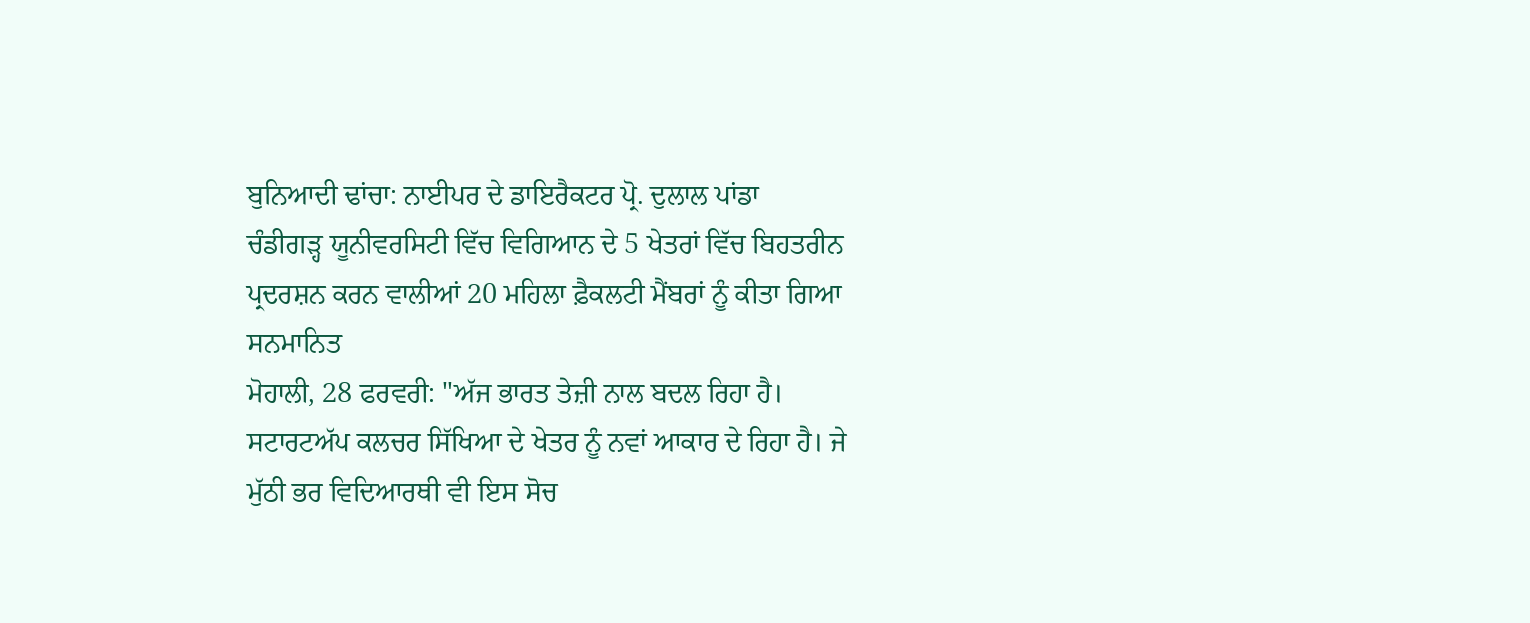ਬੁਨਿਆਦੀ ਢਾਂਚਾ: ਨਾਈਪਰ ਦੇ ਡਾਇਰੈਕਟਰ ਪ੍ਰੋ. ਦੁਲਾਲ ਪਾਂਡਾ
ਚੰਡੀਗੜ੍ਹ ਯੂਨੀਵਰਸਿਟੀ ਵਿੱਚ ਵਿਗਿਆਨ ਦੇ 5 ਖੇਤਰਾਂ ਵਿੱਚ ਬਿਹਤਰੀਨ ਪ੍ਰਦਰਸ਼ਨ ਕਰਨ ਵਾਲੀਆਂ 20 ਮਹਿਲਾ ਫ਼ੈਕਲਟੀ ਮੈਂਬਰਾਂ ਨੂੰ ਕੀਤਾ ਗਿਆ ਸਨਮਾਨਿਤ
ਮੋਹਾਲੀ, 28 ਫਰਵਰੀ: "ਅੱਜ ਭਾਰਤ ਤੇਜ਼ੀ ਨਾਲ ਬਦਲ ਰਿਹਾ ਹੈ। ਸਟਾਰਟਅੱਪ ਕਲਚਰ ਸਿੱਖਿਆ ਦੇ ਖੇਤਰ ਨੂੰ ਨਵਾਂ ਆਕਾਰ ਦੇ ਰਿਹਾ ਹੈ। ਜੇ ਮੁੱਠੀ ਭਰ ਵਿਦਿਆਰਥੀ ਵੀ ਇਸ ਸੋਚ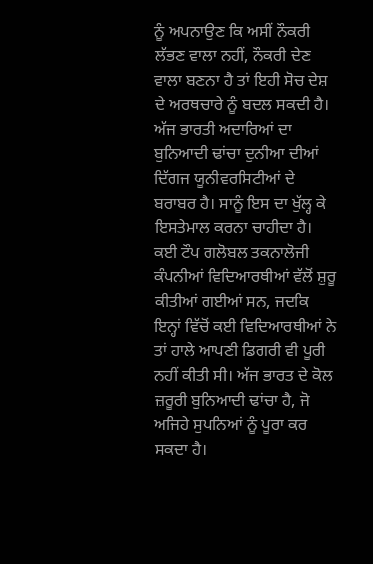ਨੂੰ ਅਪਨਾਉਣ ਕਿ ਅਸੀਂ ਨੌਕਰੀ ਲੱਭਣ ਵਾਲਾ ਨਹੀਂ, ਨੌਕਰੀ ਦੇਣ ਵਾਲਾ ਬਣਨਾ ਹੈ ਤਾਂ ਇਹੀ ਸੋਚ ਦੇਸ਼ ਦੇ ਅਰਥਚਾਰੇ ਨੂੰ ਬਦਲ ਸਕਦੀ ਹੈ। ਅੱਜ ਭਾਰਤੀ ਅਦਾਰਿਆਂ ਦਾ ਬੁਨਿਆਦੀ ਢਾਂਚਾ ਦੁਨੀਆ ਦੀਆਂ ਦਿੱਗਜ ਯੂਨੀਵਰਸਿਟੀਆਂ ਦੇ ਬਰਾਬਰ ਹੈ। ਸਾਨੂੰ ਇਸ ਦਾ ਖੁੱਲ੍ਹ ਕੇ ਇਸਤੇਮਾਲ ਕਰਨਾ ਚਾਹੀਦਾ ਹੈ। ਕਈ ਟੌਪ ਗਲੋਬਲ ਤਕਨਾਲੋਜੀ ਕੰਪਨੀਆਂ ਵਿਦਿਆਰਥੀਆਂ ਵੱਲੋਂ ਸ਼ੁਰੂ ਕੀਤੀਆਂ ਗਈਆਂ ਸਨ, ਜਦਕਿ ਇਨ੍ਹਾਂ ਵਿੱਚੋਂ ਕਈ ਵਿਦਿਆਰਥੀਆਂ ਨੇ ਤਾਂ ਹਾਲੇ ਆਪਣੀ ਡਿਗਰੀ ਵੀ ਪੂਰੀ ਨਹੀਂ ਕੀਤੀ ਸੀ। ਅੱਜ ਭਾਰਤ ਦੇ ਕੋਲ ਜ਼ਰੂਰੀ ਬੁਨਿਆਦੀ ਢਾਂਚਾ ਹੈ, ਜੋ ਅਜਿਹੇ ਸੁਪਨਿਆਂ ਨੂੰ ਪੂਰਾ ਕਰ ਸਕਦਾ ਹੈ।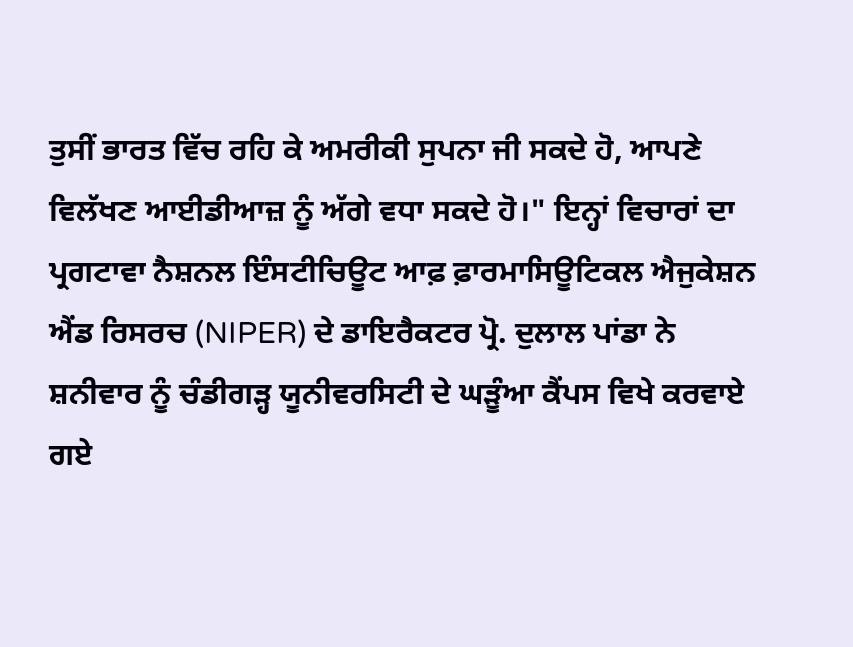ਤੁਸੀਂ ਭਾਰਤ ਵਿੱਚ ਰਹਿ ਕੇ ਅਮਰੀਕੀ ਸੁਪਨਾ ਜੀ ਸਕਦੇ ਹੋ, ਆਪਣੇ ਵਿਲੱਖਣ ਆਈਡੀਆਜ਼ ਨੂੰ ਅੱਗੇ ਵਧਾ ਸਕਦੇ ਹੋ।" ਇਨ੍ਹਾਂ ਵਿਚਾਰਾਂ ਦਾ ਪ੍ਰਗਟਾਵਾ ਨੈਸ਼ਨਲ ਇੰਸਟੀਚਿਊਟ ਆਫ਼ ਫ਼ਾਰਮਾਸਿਊਟਿਕਲ ਐਜੁਕੇਸ਼ਨ ਐਂਡ ਰਿਸਰਚ (NIPER) ਦੇ ਡਾਇਰੈਕਟਰ ਪ੍ਰੋ. ਦੁਲਾਲ ਪਾਂਡਾ ਨੇ ਸ਼ਨੀਵਾਰ ਨੂੰ ਚੰਡੀਗੜ੍ਹ ਯੂਨੀਵਰਸਿਟੀ ਦੇ ਘੜੂੰਆ ਕੈਂਪਸ ਵਿਖੇ ਕਰਵਾਏ ਗਏ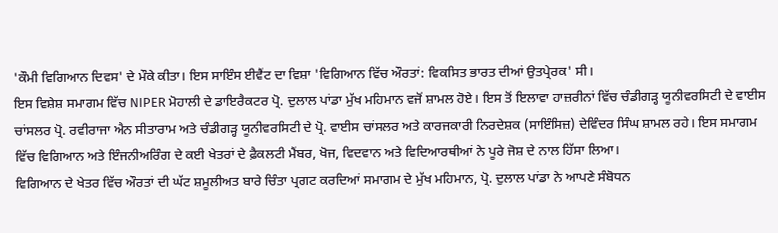'ਕੌਮੀ ਵਿਗਿਆਨ ਦਿਵਸ' ਦੇ ਮੌਕੇ ਕੀਤਾ। ਇਸ ਸਾਇੰਸ ਈਵੈਂਟ ਦਾ ਵਿਸ਼ਾ 'ਵਿਗਿਆਨ ਵਿੱਚ ਔਰਤਾਂ: ਵਿਕਸਿਤ ਭਾਰਤ ਦੀਆਂ ਉਤਪ੍ਰੇਰਕ' ਸੀ।
ਇਸ ਵਿਸ਼ੇਸ਼ ਸਮਾਗਮ ਵਿੱਚ NIPER ਮੋਹਾਲੀ ਦੇ ਡਾਇਰੈਕਟਰ ਪ੍ਰੋ. ਦੁਲਾਲ ਪਾਂਡਾ ਮੁੱਖ ਮਹਿਮਾਨ ਵਜੋਂ ਸ਼ਾਮਲ ਹੋਏ। ਇਸ ਤੋਂ ਇਲਾਵਾ ਹਾਜ਼ਰੀਨਾਂ ਵਿੱਚ ਚੰਡੀਗੜ੍ਹ ਯੂਨੀਵਰਸਿਟੀ ਦੇ ਵਾਈਸ ਚਾਂਸਲਰ ਪ੍ਰੋ. ਰਵੀਰਾਜਾ ਐਨ ਸੀਤਾਰਾਮ ਅਤੇ ਚੰਡੀਗੜ੍ਹ ਯੂਨੀਵਰਸਿਟੀ ਦੇ ਪ੍ਰੋ. ਵਾਈਸ ਚਾਂਸਲਰ ਅਤੇ ਕਾਰਜਕਾਰੀ ਨਿਰਦੇਸ਼ਕ (ਸਾਇੰਸਿਜ਼) ਦੇਵਿੰਦਰ ਸਿੰਘ ਸ਼ਾਮਲ ਰਹੇ। ਇਸ ਸਮਾਗਮ ਵਿੱਚ ਵਿਗਿਆਨ ਅਤੇ ਇੰਜਨੀਅਰਿੰਗ ਦੇ ਕਈ ਖੇਤਰਾਂ ਦੇ ਫ਼ੈਕਲਟੀ ਮੈਂਬਰ, ਖੋਜ, ਵਿਦਵਾਨ ਅਤੇ ਵਿਦਿਆਰਥੀਆਂ ਨੇ ਪੂਰੇ ਜੋਸ਼ ਦੇ ਨਾਲ ਹਿੱਸਾ ਲਿਆ।
ਵਿਗਿਆਨ ਦੇ ਖੇਤਰ ਵਿੱਚ ਔਰਤਾਂ ਦੀ ਘੱਟ ਸ਼ਮੂਲੀਅਤ ਬਾਰੇ ਚਿੰਤਾ ਪ੍ਰਗਟ ਕਰਦਿਆਂ ਸਮਾਗਮ ਦੇ ਮੁੱਖ ਮਹਿਮਾਨ, ਪ੍ਰੋ. ਦੁਲਾਲ ਪਾਂਡਾ ਨੇ ਆਪਣੇ ਸੰਬੋਧਨ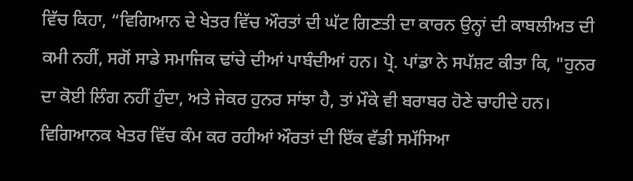ਵਿੱਚ ਕਿਹਾ, “ਵਿਗਿਆਨ ਦੇ ਖੇਤਰ ਵਿੱਚ ਔਰਤਾਂ ਦੀ ਘੱਟ ਗਿਣਤੀ ਦਾ ਕਾਰਨ ਉਨ੍ਹਾਂ ਦੀ ਕਾਬਲੀਅਤ ਦੀ ਕਮੀ ਨਹੀਂ, ਸਗੋਂ ਸਾਡੇ ਸਮਾਜਿਕ ਢਾਂਚੇ ਦੀਆਂ ਪਾਬੰਦੀਆਂ ਹਨ। ਪ੍ਰੋ. ਪਾਂਡਾ ਨੇ ਸਪੱਸ਼ਟ ਕੀਤਾ ਕਿ, "ਹੁਨਰ ਦਾ ਕੋਈ ਲਿੰਗ ਨਹੀਂ ਹੁੰਦਾ, ਅਤੇ ਜੇਕਰ ਹੁਨਰ ਸਾਂਝਾ ਹੈ, ਤਾਂ ਮੌਕੇ ਵੀ ਬਰਾਬਰ ਹੋਣੇ ਚਾਹੀਦੇ ਹਨ। ਵਿਗਿਆਨਕ ਖੇਤਰ ਵਿੱਚ ਕੰਮ ਕਰ ਰਹੀਆਂ ਔਰਤਾਂ ਦੀ ਇੱਕ ਵੱਡੀ ਸਮੱਸਿਆ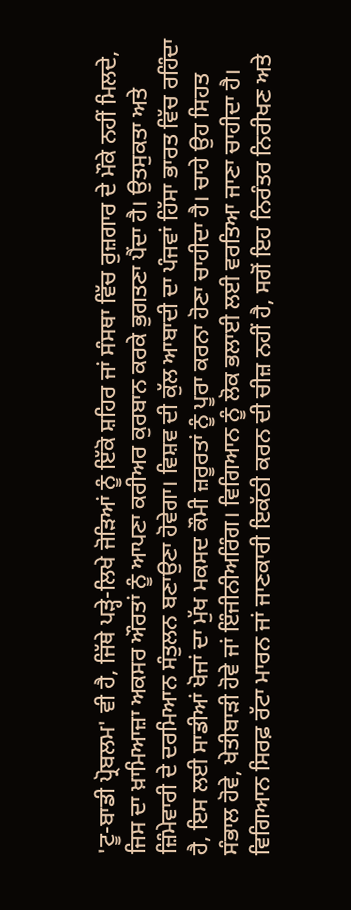'ਟੂ-ਬਾਡੀ ਪ੍ਰੋਬਲਮ' ਵੀ ਹੈ, ਜਿੱਥੇ ਪੜ੍ਹੇ-ਲਿਖੇ ਜੋੜਿਆਂ ਨੂੰ ਇੱਕੋ ਸ਼ਹਿਰ ਜਾਂ ਸੰਸਥਾ ਵਿੱਚ ਰੁਜ਼ਗਾਰ ਦੇ ਮੌਕੇ ਨਹੀਂ ਮਿਲਦੇ, ਜਿਸ ਦਾ ਖ਼ਾਮਿਆਜ਼ਾ ਅਕਸਰ ਔਰਤਾਂ ਨੂੰ ਆਪਣਾ ਕਰੀਅਰ ਕੁਰਬਾਨ ਕਰਕੇ ਭੁਗਤਣਾ ਪੈਂਦਾ ਹੈ। ਉਤਸੁਕਤਾ ਅਤੇ ਜ਼ਿੰਮੇਵਾਰੀ ਦੇ ਦਰਮਿਆਨ ਸੰਤੁਲਨ ਬਣਾਉਣਾ ਹੋਵੇਗਾ। ਵਿਸ਼ਵ ਦੀ ਕੁੱਲ ਆਬਾਦੀ ਦਾ ਪੰਜਵਾਂ ਹਿੱਸਾ ਭਾਰਤ ਵਿੱਚ ਰਹਿੰਦਾ ਹੈ, ਇਸ ਲਈ ਸਾਡੀਆਂ ਖੋਜਾਂ ਦਾ ਮੁੱਖ ਮਕਸਦ ਕੌਮੀ ਜ਼ਰੂਰਤਾਂ ਨੂੰ ਪੂਰਾ ਕਰਨਾ ਹੋਣਾ ਚਾਹੀਦਾ ਹੈ। ਚਾਹੇ ਉਹ ਸਿਹਤ ਸੰਭਾਲ ਹੋਵੇ, ਖੇਤੀਬਾੜੀ ਹੋਵੇ ਜਾਂ ਇੰਜੀਨੀਅਰਿੰਗ। ਵਿਗਿਆਨ ਨੂੰ ਲੋਕ ਭਲਾਈ ਲਈ ਵਰਤਿਆ ਜਾਣਾ ਚਾਹੀਦਾ ਹੈ। ਵਿਗਿਆਨ ਸਿਰਫ਼ ਰੱਟਾ ਮਾਰਨ ਜਾਂ ਜਾਣਕਾਰੀ ਇਕੱਠੀ ਕਰਨ ਦੀ ਚੀਜ਼ ਨਹੀਂ ਹੈ, ਸਗੋਂ ਇਹ ਨਿਰੰਤਰ ਨਿਰੀਖਣ ਅਤੇ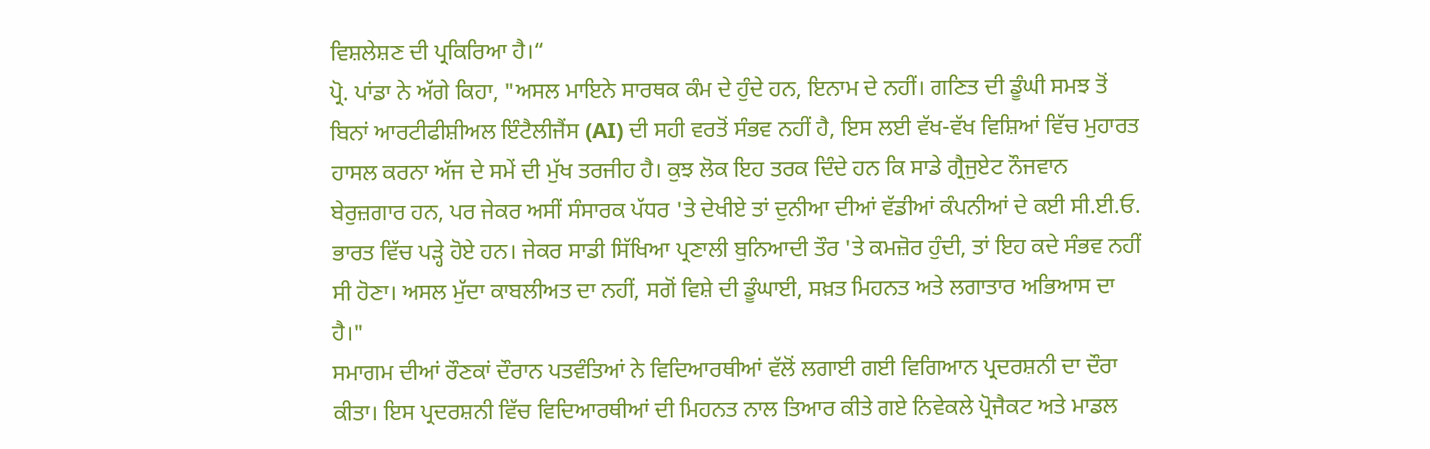ਵਿਸ਼ਲੇਸ਼ਣ ਦੀ ਪ੍ਰਕਿਰਿਆ ਹੈ।“
ਪ੍ਰੋ. ਪਾਂਡਾ ਨੇ ਅੱਗੇ ਕਿਹਾ, "ਅਸਲ ਮਾਇਨੇ ਸਾਰਥਕ ਕੰਮ ਦੇ ਹੁੰਦੇ ਹਨ, ਇਨਾਮ ਦੇ ਨਹੀਂ। ਗਣਿਤ ਦੀ ਡੂੰਘੀ ਸਮਝ ਤੋਂ ਬਿਨਾਂ ਆਰਟੀਫੀਸ਼ੀਅਲ ਇੰਟੈਲੀਜੈਂਸ (AI) ਦੀ ਸਹੀ ਵਰਤੋਂ ਸੰਭਵ ਨਹੀਂ ਹੈ, ਇਸ ਲਈ ਵੱਖ-ਵੱਖ ਵਿਸ਼ਿਆਂ ਵਿੱਚ ਮੁਹਾਰਤ ਹਾਸਲ ਕਰਨਾ ਅੱਜ ਦੇ ਸਮੇਂ ਦੀ ਮੁੱਖ ਤਰਜੀਹ ਹੈ। ਕੁਝ ਲੋਕ ਇਹ ਤਰਕ ਦਿੰਦੇ ਹਨ ਕਿ ਸਾਡੇ ਗ੍ਰੈਜੁਏਟ ਨੌਜਵਾਨ ਬੇਰੁਜ਼ਗਾਰ ਹਨ, ਪਰ ਜੇਕਰ ਅਸੀਂ ਸੰਸਾਰਕ ਪੱਧਰ 'ਤੇ ਦੇਖੀਏ ਤਾਂ ਦੁਨੀਆ ਦੀਆਂ ਵੱਡੀਆਂ ਕੰਪਨੀਆਂ ਦੇ ਕਈ ਸੀ.ਈ.ਓ. ਭਾਰਤ ਵਿੱਚ ਪੜ੍ਹੇ ਹੋਏ ਹਨ। ਜੇਕਰ ਸਾਡੀ ਸਿੱਖਿਆ ਪ੍ਰਣਾਲੀ ਬੁਨਿਆਦੀ ਤੌਰ 'ਤੇ ਕਮਜ਼ੋਰ ਹੁੰਦੀ, ਤਾਂ ਇਹ ਕਦੇ ਸੰਭਵ ਨਹੀਂ ਸੀ ਹੋਣਾ। ਅਸਲ ਮੁੱਦਾ ਕਾਬਲੀਅਤ ਦਾ ਨਹੀਂ, ਸਗੋਂ ਵਿਸ਼ੇ ਦੀ ਡੂੰਘਾਈ, ਸਖ਼ਤ ਮਿਹਨਤ ਅਤੇ ਲਗਾਤਾਰ ਅਭਿਆਸ ਦਾ ਹੈ।"
ਸਮਾਗਮ ਦੀਆਂ ਰੌਣਕਾਂ ਦੌਰਾਨ ਪਤਵੰਤਿਆਂ ਨੇ ਵਿਦਿਆਰਥੀਆਂ ਵੱਲੋਂ ਲਗਾਈ ਗਈ ਵਿਗਿਆਨ ਪ੍ਰਦਰਸ਼ਨੀ ਦਾ ਦੌਰਾ ਕੀਤਾ। ਇਸ ਪ੍ਰਦਰਸ਼ਨੀ ਵਿੱਚ ਵਿਦਿਆਰਥੀਆਂ ਦੀ ਮਿਹਨਤ ਨਾਲ ਤਿਆਰ ਕੀਤੇ ਗਏ ਨਿਵੇਕਲੇ ਪ੍ਰੋਜੈਕਟ ਅਤੇ ਮਾਡਲ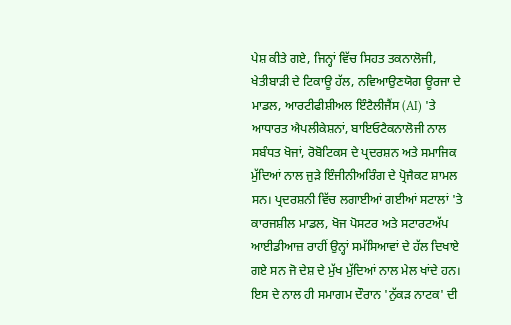ਪੇਸ਼ ਕੀਤੇ ਗਏ, ਜਿਨ੍ਹਾਂ ਵਿੱਚ ਸਿਹਤ ਤਕਨਾਲੋਜੀ, ਖੇਤੀਬਾੜੀ ਦੇ ਟਿਕਾਊ ਹੱਲ, ਨਵਿਆਉਣਯੋਗ ਊਰਜਾ ਦੇ ਮਾਡਲ, ਆਰਟੀਫੀਸ਼ੀਅਲ ਇੰਟੈਲੀਜੈਂਸ (AI) 'ਤੇ ਆਧਾਰਤ ਐਪਲੀਕੇਸ਼ਨਾਂ, ਬਾਇਓਟੈਕਨਾਲੋਜੀ ਨਾਲ ਸਬੰਧਤ ਖੋਜਾਂ, ਰੋਬੋਟਿਕਸ ਦੇ ਪ੍ਰਦਰਸ਼ਨ ਅਤੇ ਸਮਾਜਿਕ ਮੁੱਦਿਆਂ ਨਾਲ ਜੁੜੇ ਇੰਜੀਨੀਅਰਿੰਗ ਦੇ ਪ੍ਰੋਜੈਕਟ ਸ਼ਾਮਲ ਸਨ। ਪ੍ਰਦਰਸ਼ਨੀ ਵਿੱਚ ਲਗਾਈਆਂ ਗਈਆਂ ਸਟਾਲਾਂ 'ਤੇ ਕਾਰਜਸ਼ੀਲ ਮਾਡਲ, ਖੋਜ ਪੋਸਟਰ ਅਤੇ ਸਟਾਰਟਅੱਪ ਆਈਡੀਆਜ਼ ਰਾਹੀਂ ਉਨ੍ਹਾਂ ਸਮੱਸਿਆਵਾਂ ਦੇ ਹੱਲ ਦਿਖਾਏ ਗਏ ਸਨ ਜੋ ਦੇਸ਼ ਦੇ ਮੁੱਖ ਮੁੱਦਿਆਂ ਨਾਲ ਮੇਲ ਖਾਂਦੇ ਹਨ। ਇਸ ਦੇ ਨਾਲ ਹੀ ਸਮਾਗਮ ਦੌਰਾਨ 'ਨੁੱਕੜ ਨਾਟਕ' ਦੀ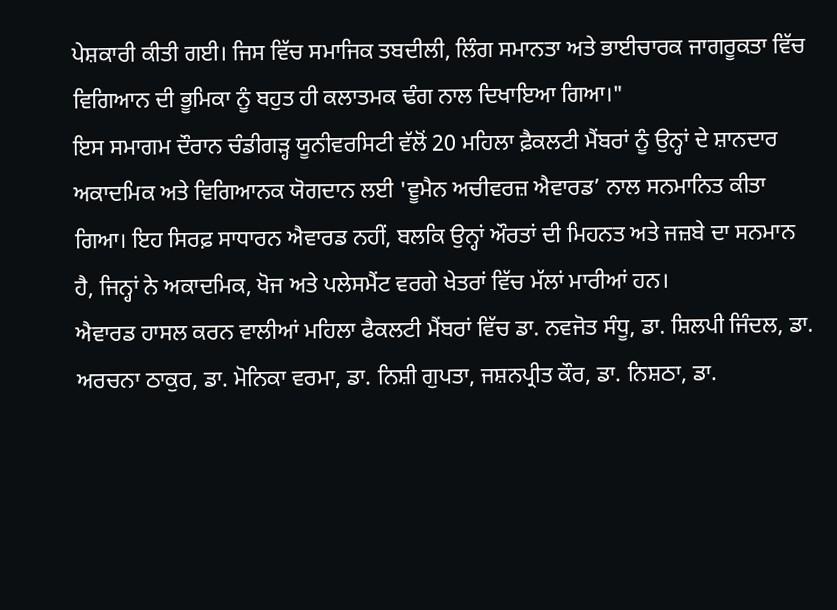ਪੇਸ਼ਕਾਰੀ ਕੀਤੀ ਗਈ। ਜਿਸ ਵਿੱਚ ਸਮਾਜਿਕ ਤਬਦੀਲੀ, ਲਿੰਗ ਸਮਾਨਤਾ ਅਤੇ ਭਾਈਚਾਰਕ ਜਾਗਰੂਕਤਾ ਵਿੱਚ ਵਿਗਿਆਨ ਦੀ ਭੂਮਿਕਾ ਨੂੰ ਬਹੁਤ ਹੀ ਕਲਾਤਮਕ ਢੰਗ ਨਾਲ ਦਿਖਾਇਆ ਗਿਆ।"
ਇਸ ਸਮਾਗਮ ਦੌਰਾਨ ਚੰਡੀਗੜ੍ਹ ਯੂਨੀਵਰਸਿਟੀ ਵੱਲੋਂ 20 ਮਹਿਲਾ ਫ਼ੈਕਲਟੀ ਮੈਂਬਰਾਂ ਨੂੰ ਉਨ੍ਹਾਂ ਦੇ ਸ਼ਾਨਦਾਰ ਅਕਾਦਮਿਕ ਅਤੇ ਵਿਗਿਆਨਕ ਯੋਗਦਾਨ ਲਈ 'ਵੂਮੈਨ ਅਚੀਵਰਜ਼ ਐਵਾਰਡ’ ਨਾਲ ਸਨਮਾਨਿਤ ਕੀਤਾ ਗਿਆ। ਇਹ ਸਿਰਫ਼ ਸਾਧਾਰਨ ਐਵਾਰਡ ਨਹੀਂ, ਬਲਕਿ ਉਨ੍ਹਾਂ ਔਰਤਾਂ ਦੀ ਮਿਹਨਤ ਅਤੇ ਜਜ਼ਬੇ ਦਾ ਸਨਮਾਨ ਹੈ, ਜਿਨ੍ਹਾਂ ਨੇ ਅਕਾਦਮਿਕ, ਖੋਜ ਅਤੇ ਪਲੇਸਮੈਂਟ ਵਰਗੇ ਖੇਤਰਾਂ ਵਿੱਚ ਮੱਲਾਂ ਮਾਰੀਆਂ ਹਨ।
ਐਵਾਰਡ ਹਾਸਲ ਕਰਨ ਵਾਲੀਆਂ ਮਹਿਲਾ ਫੈਕਲਟੀ ਮੈਂਬਰਾਂ ਵਿੱਚ ਡਾ. ਨਵਜੋਤ ਸੰਧੂ, ਡਾ. ਸ਼ਿਲਪੀ ਜਿੰਦਲ, ਡਾ. ਅਰਚਨਾ ਠਾਕੁਰ, ਡਾ. ਮੋਨਿਕਾ ਵਰਮਾ, ਡਾ. ਨਿਸ਼ੀ ਗੁਪਤਾ, ਜਸ਼ਨਪ੍ਰੀਤ ਕੌਰ, ਡਾ. ਨਿਸ਼ਠਾ, ਡਾ.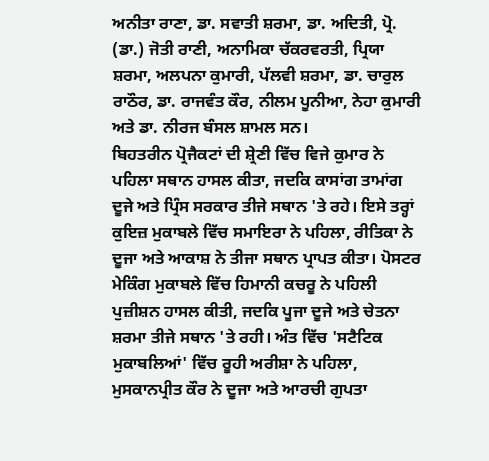ਅਨੀਤਾ ਰਾਣਾ, ਡਾ. ਸਵਾਤੀ ਸ਼ਰਮਾ, ਡਾ. ਅਦਿਤੀ, ਪ੍ਰੋ. (ਡਾ.) ਜੋਤੀ ਰਾਣੀ, ਅਨਾਮਿਕਾ ਚੱਕਰਵਰਤੀ, ਪ੍ਰਿਯਾ ਸ਼ਰਮਾ, ਅਲਪਨਾ ਕੁਮਾਰੀ, ਪੱਲਵੀ ਸ਼ਰਮਾ, ਡਾ. ਚਾਰੁਲ ਰਾਠੌਰ, ਡਾ. ਰਾਜਵੰਤ ਕੌਰ, ਨੀਲਮ ਪੂਨੀਆ, ਨੇਹਾ ਕੁਮਾਰੀ ਅਤੇ ਡਾ. ਨੀਰਜ ਬੰਸਲ ਸ਼ਾਮਲ ਸਨ।
ਬਿਹਤਰੀਨ ਪ੍ਰੋਜੈਕਟਾਂ ਦੀ ਸ਼੍ਰੇਣੀ ਵਿੱਚ ਵਿਜੇ ਕੁਮਾਰ ਨੇ ਪਹਿਲਾ ਸਥਾਨ ਹਾਸਲ ਕੀਤਾ, ਜਦਕਿ ਕਾਸਾਂਗ ਤਾਮਾਂਗ ਦੂਜੇ ਅਤੇ ਪ੍ਰਿੰਸ ਸਰਕਾਰ ਤੀਜੇ ਸਥਾਨ 'ਤੇ ਰਹੇ। ਇਸੇ ਤਰ੍ਹਾਂ ਕੁਇਜ਼ ਮੁਕਾਬਲੇ ਵਿੱਚ ਸਮਾਇਰਾ ਨੇ ਪਹਿਲਾ, ਰੀਤਿਕਾ ਨੇ ਦੂਜਾ ਅਤੇ ਆਕਾਸ਼ ਨੇ ਤੀਜਾ ਸਥਾਨ ਪ੍ਰਾਪਤ ਕੀਤਾ। ਪੋਸਟਰ ਮੇਕਿੰਗ ਮੁਕਾਬਲੇ ਵਿੱਚ ਹਿਮਾਨੀ ਕਚਰੂ ਨੇ ਪਹਿਲੀ ਪੁਜ਼ੀਸ਼ਨ ਹਾਸਲ ਕੀਤੀ, ਜਦਕਿ ਪੂਜਾ ਦੂਜੇ ਅਤੇ ਚੇਤਨਾ ਸ਼ਰਮਾ ਤੀਜੇ ਸਥਾਨ 'ਤੇ ਰਹੀ। ਅੰਤ ਵਿੱਚ 'ਸਟੈਟਿਕ ਮੁਕਾਬਲਿਆਂ' ਵਿੱਚ ਰੂਹੀ ਅਰੀਸ਼ਾ ਨੇ ਪਹਿਲਾ, ਮੁਸਕਾਨਪ੍ਰੀਤ ਕੌਰ ਨੇ ਦੂਜਾ ਅਤੇ ਆਰਚੀ ਗੁਪਤਾ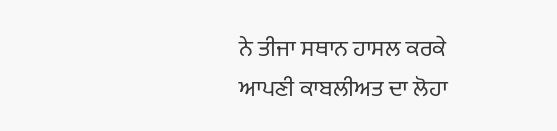ਨੇ ਤੀਜਾ ਸਥਾਨ ਹਾਸਲ ਕਰਕੇ ਆਪਣੀ ਕਾਬਲੀਅਤ ਦਾ ਲੋਹਾ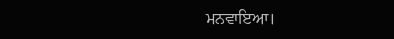ਮਨਵਾਇਆ।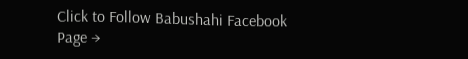Click to Follow Babushahi Facebook Page →